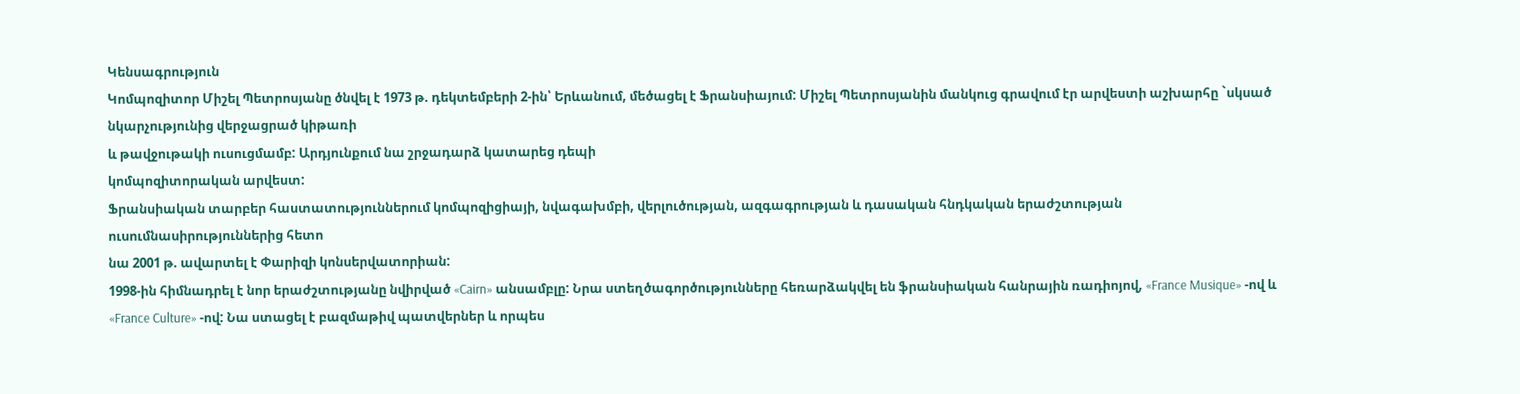Կենսագրություն
Կոմպոզիտոր Միշել Պետրոսյանը ծնվել է 1973 թ. դեկտեմբերի 2-ին՝ Երևանում, մեծացել է Ֆրանսիայում: Միշել Պետրոսյանին մանկուց գրավում էր արվեստի աշխարհը `սկսած նկարչությունից վերջացրած կիթառի
և թավջութակի ուսուցմամբ: Արդյունքում նա շրջադարձ կատարեց դեպի
կոմպոզիտորական արվեստ:
Ֆրանսիական տարբեր հաստատություններում կոմպոզիցիայի, նվագախմբի, վերլուծության, ազգագրության և դասական հնդկական երաժշտության ուսումնասիրություններից հետո
նա 2001 թ. ավարտել է Փարիզի կոնսերվատորիան:
1998-ին հիմնադրել է նոր երաժշտությանը նվիրված «Cairn» անսամբլը: Նրա ստեղծագործությունները հեռարձակվել են ֆրանսիական հանրային ռադիոյով, «France Musique» -ով և «France Culture» -ով: Նա ստացել է բազմաթիվ պատվերներ և որպես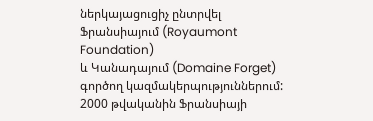ներկայացուցիչ ընտրվել Ֆրանսիայում (Royaumont Foundation)
և Կանադայում (Domaine Forget) գործող կազմակերպություններում: 2000 թվականին Ֆրանսիայի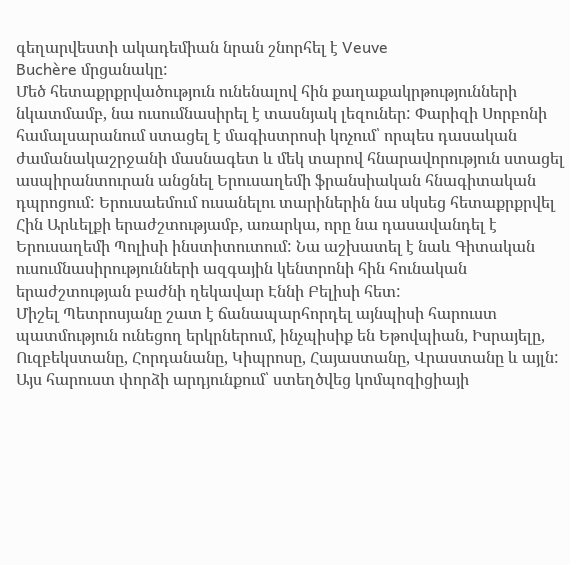գեղարվեստի ակադեմիան նրան շնորհել է Veuve
Buchère մրցանակը:
Մեծ հետաքրքրվածություն ունենալով հին քաղաքակրթությունների նկատմամբ, նա ուսումնասիրել է տասնյակ լեզուներ: Փարիզի Սորբոնի համալսարանում ստացել է մագիստրոսի կոչում՝ որպես դասական ժամանակաշրջանի մասնագետ և մեկ տարով հնարավորություն ստացել ասպիրանտուրան անցնել Երուսաղեմի ֆրանսիական հնագիտական դպրոցում: Երուսաեմում ուսանելու տարիներին նա սկսեց հետաքրքրվել Հին Արևելքի երաժշտությամբ, առարկա, որը նա դասավանդել է Երուսաղեմի Պոլիսի ինստիտուտում: Նա աշխատել է նաև Գիտական ուսումնասիրությունների ազգային կենտրոնի հին հունական երաժշտության բաժնի ղեկավար Էննի Բելիսի հետ:
Միշել Պետրոսյանը շատ է ճանապարհորդել այնպիսի հարուստ պատմություն ունեցող երկրներում, ինչպիսիք են Եթովպիան, Իսրայելը, Ուզբեկստանը, Հորդանանը, Կիպրոսը, Հայաստանը, Վրաստանը և այլն:
Այս հարուստ փորձի արդյունքում՝ ստեղծվեց կոմպոզիցիայի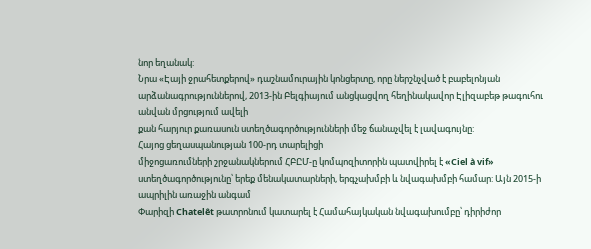նոր եղանակ:
Նրա «Էայի ջրահետքերով» դաշնամուրային կոնցերտը, որը ներշնչված է բաբելոնյան արձանագրություններով, 2013-ին Բելգիայում անցկացվող հեղինակավոր Էլիզաբեթ թագուհու անվան մրցությում ավելի
քան հարյուր քառասուն ստեղծագործությունների մեջ ճանաչվել է լավագույնը:
Հայոց ցեղասպանության 100-րդ տարելիցի
միջոցառումների շրջանակներում ՀԲԸՄ-ը կոմպոզիտորին պատվիրել է «Ciel à vif» ստեղծագործությունը՝ երեք մենակատարների, երգչախմբի և նվագախմբի համար: Այն 2015-ի ապրիլին առաջին անգամ
Փարիզի Chatelêt թատրոնում կատարել է Համահայկական նվագախումբը՝ դիրիժոր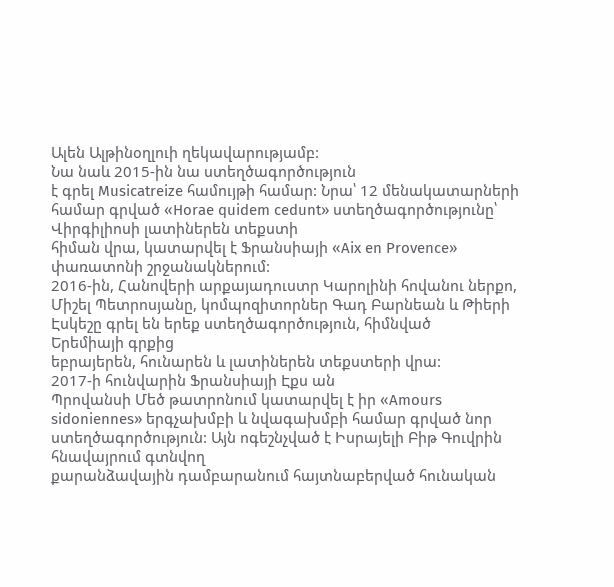Ալեն Ալթինօղլուի ղեկավարությամբ:
Նա նաև 2015-ին նա ստեղծագործություն
է գրել Musicatreize համույթի համար: Նրա՝ 12 մենակատարների համար գրված «Horae quidem cedunt» ստեղծագործությունը՝ Վիրգիլիոսի լատիներեն տեքստի
հիման վրա, կատարվել է Ֆրանսիայի «Aix en Provence» փառատոնի շրջանակներում:
2016-ին, Հանովերի արքայադուստր Կարոլինի հովանու ներքո, Միշել Պետրոսյանը, կոմպոզիտորներ Գադ Բարնեան և Թիերի Էսկեշը գրել են երեք ստեղծագործություն, հիմնված
Երեմիայի գրքից
եբրայերեն, հունարեն և լատիներեն տեքստերի վրա:
2017-ի հունվարին Ֆրանսիայի Էքս ան
Պրովանսի Մեծ թատրոնում կատարվել է իր «Amours sidoniennes» երգչախմբի և նվագախմբի համար գրված նոր ստեղծագործություն: Այն ոգեշնչված է Իսրայելի Բիթ Գուվրին հնավայրում գտնվող
քարանձավային դամբարանում հայտնաբերված հունական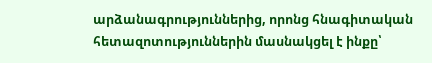արձանագրություններից, որոնց հնագիտական
հետազոտություններին մասնակցել է ինքը՝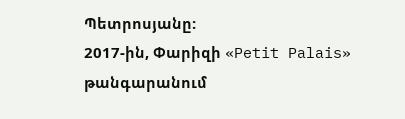Պետրոսյանը:
2017-ին, Փարիզի «Petit Palais» թանգարանում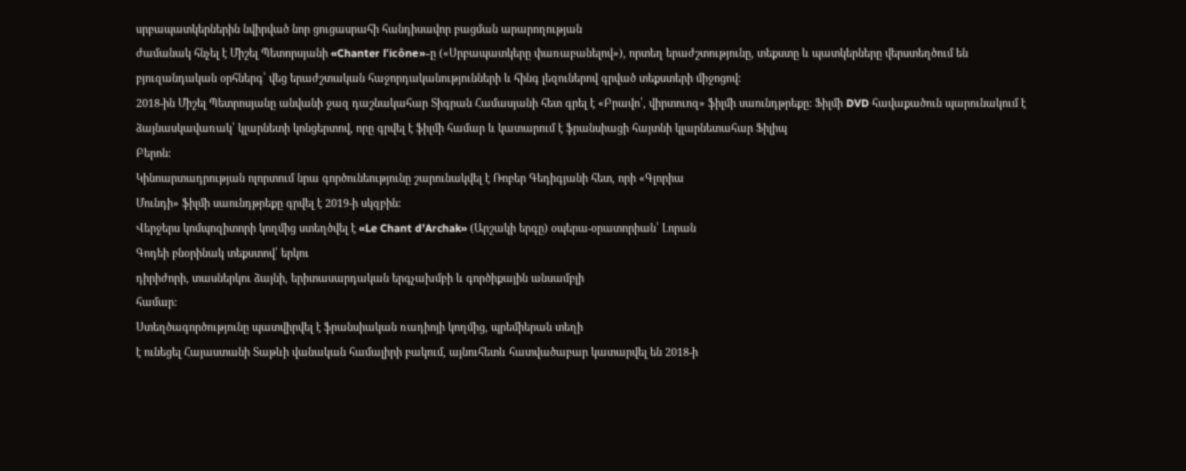սրբապատկերներին նվիրված նոր ցուցասրահի հանդիսավոր բացման արարողության
ժամանակ հնչել է Միշել Պետորսյանի «Chanter l'icône»-ը («Սրբապատկերը փառաբանելով»), որտեղ երաժշտությունը, տեքստը և պատկերները վերստեղծում են բյուզանդական օրհներգ՝ վեց երաժշտական հաջորդականությունների և հինգ լեզուներով գրված տեքստերի միջոցով:
2018-ին Միշել Պետրոսյանը անվանի ջազ դաշնակահար Տիգրան Համասյանի հետ գրել է «Բրավո՛, վիրտուոզ» ֆիլմի սաունդթրեքը: Ֆիլմի DVD հավաքածուն պարունակում է ձայնասկավառակ՝ կլարնետի կոնցերտով, որը գրվել է ֆիլմի համար և կատարում է ֆրանսիացի հայտնի կլարնետահար Ֆիլիպ
Բերոն:
Կինոարտադրության ոլորտում նրա գործունեությունը շարունակվել է Ռոբեր Գեդիգյանի հետ, որի «Գլորիա
Մունդի» ֆիլմի սաունդթրեքը գրվել է 2019-ի սկզբին:
Վերջերս կոմպոզիտորի կողմից ստեղծվել է «Le Chant d’Archak» (Արշակի երգը) օպերա-օրատորիան՝ Լորան
Գոդեի բնօրինակ տեքստով՝ երկու
դիրիժորի, տասներկու ձայնի, երիտասարդական երգչախմբի և գործիքային անսամբլի
համար:
Ստեղծագործությունը պատվիրվել է ֆրանսիական ռադիոյի կողմից, պրեմիերան տեղի
է ունեցել Հայաստանի Տաթևի վանական համալիրի բակում, այնուհետև հատվածաբար կատարվել են 2018-ի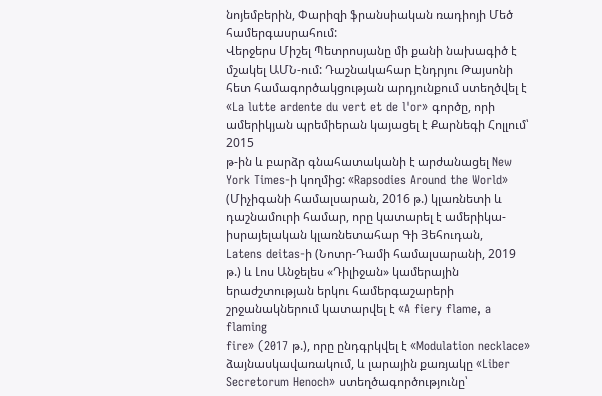նոյեմբերին, Փարիզի ֆրանսիական ռադիոյի Մեծ համերգասրահում:
Վերջերս Միշել Պետրոսյանը մի քանի նախագիծ է մշակել ԱՄՆ-ում: Դաշնակահար Էնդրյու Թայսոնի հետ համագործակցության արդյունքում ստեղծվել է «La lutte ardente du vert et de l'or» գործը, որի ամերիկյան պրեմիերան կայացել է Քարնեգի Հոլլում՝ 2015
թ-ին և բարձր գնահատականի է արժանացել New York Times-ի կողմից: «Rapsodies Around the World» (Միչիգանի համալսարան, 2016 թ.) կլառնետի և դաշնամուրի համար, որը կատարել է ամերիկա-իսրայելական կլառնետահար Գի Յեհուդան,
Latens deitas-ի (Նոտր-Դամի համալսարանի, 2019 թ.) և Լոս Անջելես «Դիլիջան» կամերային երաժշտության երկու համերգաշարերի շրջանակներում կատարվել է «A fiery flame, a flaming
fire» (2017 թ.), որը ընդգրկվել է «Modulation necklace» ձայնասկավառակում, և լարային քառյակը «Liber Secretorum Henoch» ստեղծագործությունը՝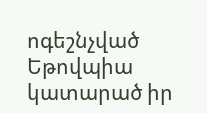ոգեշնչված Եթովպիա կատարած իր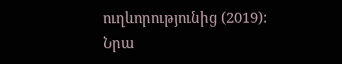ուղևորությունից (2019):
Նրա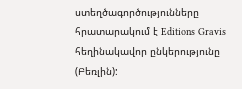ստեղծագործությունները հրատարակում է Editions Gravis հեղինակավոր ընկերությունը (Բեռլին):